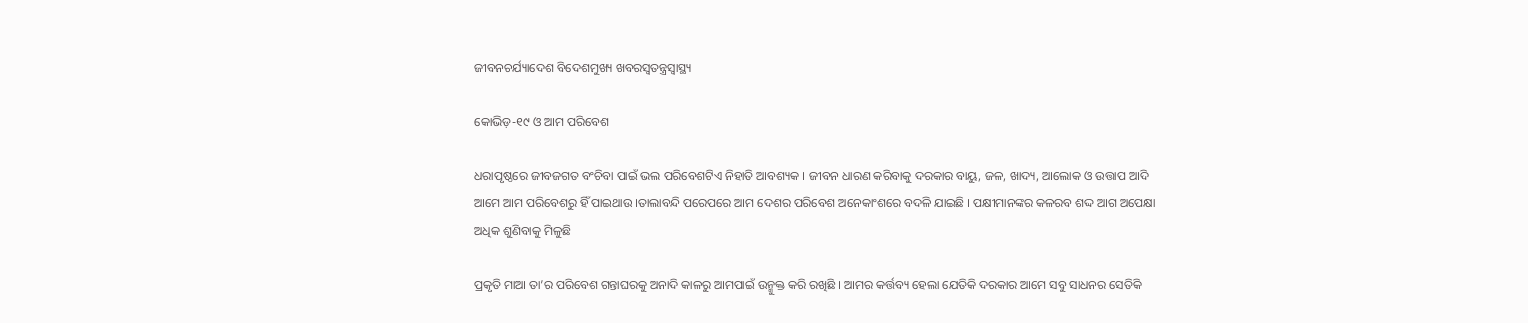ଜୀବନଚର୍ଯ୍ୟାଦେଶ ବିଦେଶମୁଖ୍ୟ ଖବରସ୍ୱତନ୍ତ୍ରସ୍ୱାସ୍ଥ୍ୟ

କୋଭିଡ଼-୧୯ ଓ ଆମ ପରିବେଶ

ଧରାପୃଷ୍ଠରେ ଜୀବଜଗତ ବଂଚିବା ପାଇଁ ଭଲ ପରିବେଶଟିଏ ନିହାତି ଆବଶ୍ୟକ । ଜୀବନ ଧାରଣ କରିବାକୁ ଦରକାର ବାୟୁ, ଜଳ, ଖାଦ୍ୟ, ଆଲୋକ ଓ ଉତ୍ତାପ ଆଦି ଆମେ ଆମ ପରିବେଶରୁ ହିଁ ପାଇଥାଉ ।ତାଲାବନ୍ଦି ପରେପରେ ଆମ ଦେଶର ପରିବେଶ ଅନେକାଂଶରେ ବଦଳି ଯାଇଛି । ପକ୍ଷୀମାନଙ୍କର କଳରବ ଶଦ୍ଦ ଆଗ ଅପେକ୍ଷା ଅଧିକ ଶୁଣିବାକୁ ମିଳୁଛି

ପ୍ରକୃତି ମାଆ ତା’ର ପରିବେଶ ଗନ୍ତାଘରକୁ ଅନାଦି କାଳରୁ ଆମପାଇଁ ଉନ୍ମୁକ୍ତ କରି ରଖିଛି । ଆମର କର୍ତ୍ତବ୍ୟ ହେଲା ଯେତିକି ଦରକାର ଆମେ ସବୁ ସାଧନର ସେତିକି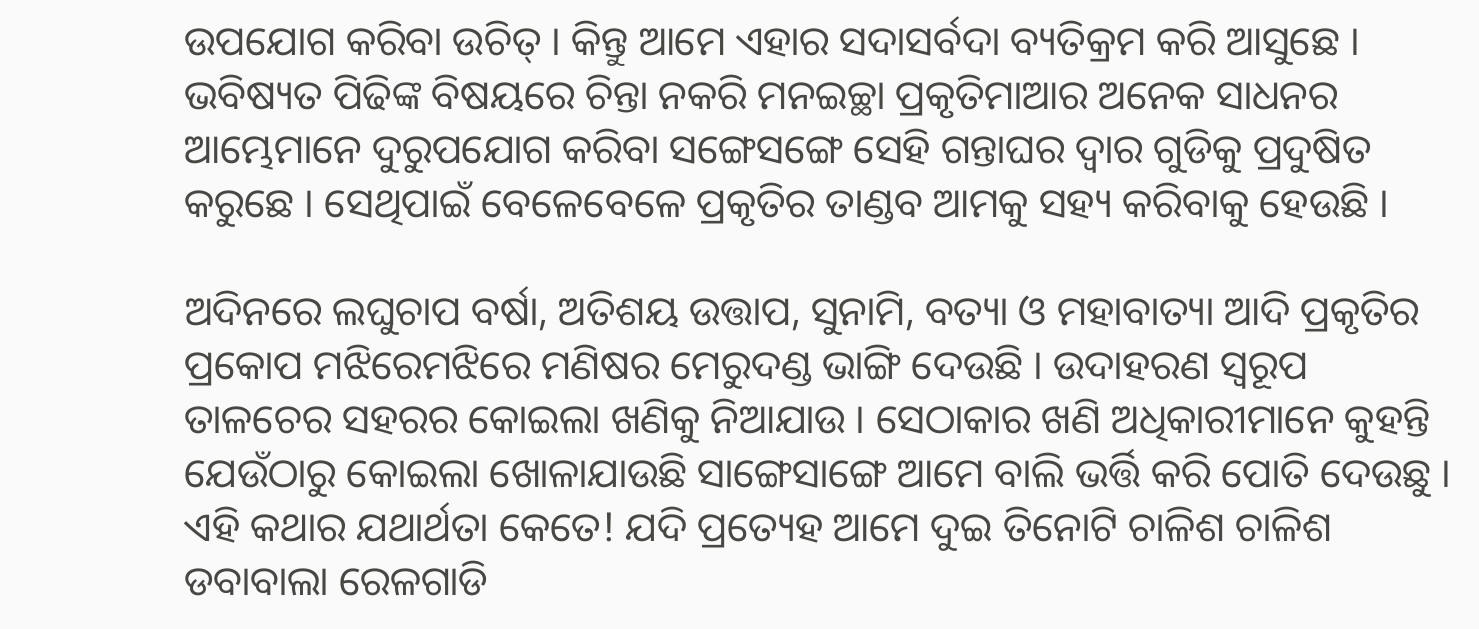ଉପଯୋଗ କରିବା ଉଚିତ୍ । କିନ୍ତୁ ଆମେ ଏହାର ସଦାସର୍ବଦା ବ୍ୟତିକ୍ରମ କରି ଆସୁଛେ । ଭବିଷ୍ୟତ ପିଢିଙ୍କ ବିଷୟରେ ଚିନ୍ତା ନକରି ମନଇଚ୍ଛା ପ୍ରକୃତିମାଆର ଅନେକ ସାଧନର ଆମ୍ଭେମାନେ ଦୁରୁପଯୋଗ କରିବା ସଙ୍ଗେସଙ୍ଗେ ସେହି ଗନ୍ତାଘର ଦ୍ୱାର ଗୁଡିକୁ ପ୍ରଦୁଷିତ କରୁଛେ । ସେଥିପାଇଁ ବେଳେବେଳେ ପ୍ରକୃତିର ତାଣ୍ଡବ ଆମକୁ ସହ୍ୟ କରିବାକୁ ହେଉଛି ।

ଅଦିନରେ ଲଘୁଚାପ ବର୍ଷା, ଅତିଶୟ ଉତ୍ତାପ, ସୁନାମି, ବତ୍ୟା ଓ ମହାବାତ୍ୟା ଆଦି ପ୍ରକୃତିର ପ୍ରକୋପ ମଝିରେମଝିରେ ମଣିଷର ମେରୁଦଣ୍ଡ ଭାଙ୍ଗି ଦେଉଛି । ଉଦାହରଣ ସ୍ୱରୂପ ତାଳଚେର ସହରର କୋଇଲା ଖଣିକୁ ନିଆଯାଉ । ସେଠାକାର ଖଣି ଅଧିକାରୀମାନେ କୁହନ୍ତି ଯେଉଁଠାରୁ କୋଇଲା ଖୋଳାଯାଉଛି ସାଙ୍ଗେସାଙ୍ଗେ ଆମେ ବାଲି ଭର୍ତ୍ତି କରି ପୋତି ଦେଉଛୁ । ଏହି କଥାର ଯଥାର୍ଥତା କେତେ! ଯଦି ପ୍ରତ୍ୟେହ ଆମେ ଦୁଇ ତିନୋଟି ଚାଳିଶ ଚାଳିଶ ଡବାବାଲା ରେଳଗାଡି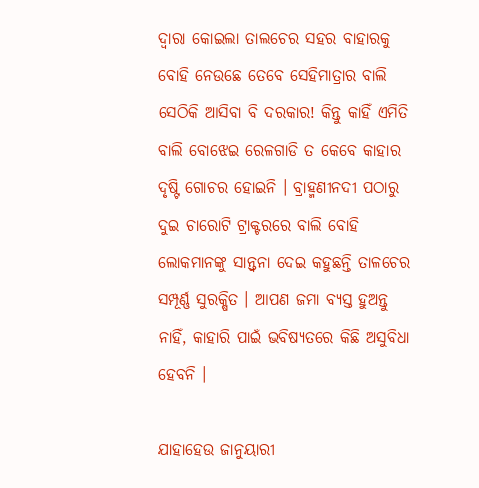ଦ୍ୱାରା କୋଇଲା ତାଲଚେର ସହର ବାହାରକୁ ବୋହି ନେଉଛେ ତେବେ ସେହିମାତ୍ରାର ବାଲି ସେଠିକି ଆସିବା ବି ଦରକାର! କିନ୍ତୁ କାହିଁ ଏମିତି ବାଲି ବୋଝେଇ ରେଳଗାଡି ତ କେବେ କାହାର ଦୃଷ୍ଟି ଗୋଚର ହୋଇନି । ବ୍ରାହ୍ମଣୀନଦୀ ପଠାରୁ ଦୁଇ ଚାରୋଟି ଟ୍ରାକ୍ଟରରେ ବାଲି ବୋହି ଲୋକମାନଙ୍କୁ ସାନ୍ତ୍ୱନା ଦେଇ କହୁଛନ୍ତି ତାଳଚେର ସମ୍ପୂର୍ଣ୍ଣ ସୁରକ୍ଷିତ । ଆପଣ ଜମା ବ୍ୟସ୍ତ ହୁଅନ୍ତୁ ନାହିଁ, କାହାରି ପାଇଁ ଭବିଷ୍ୟତରେ କିଛି ଅସୁବିଧା ହେବନି ।

ଯାହାହେଉ ଜାନୁୟାରୀ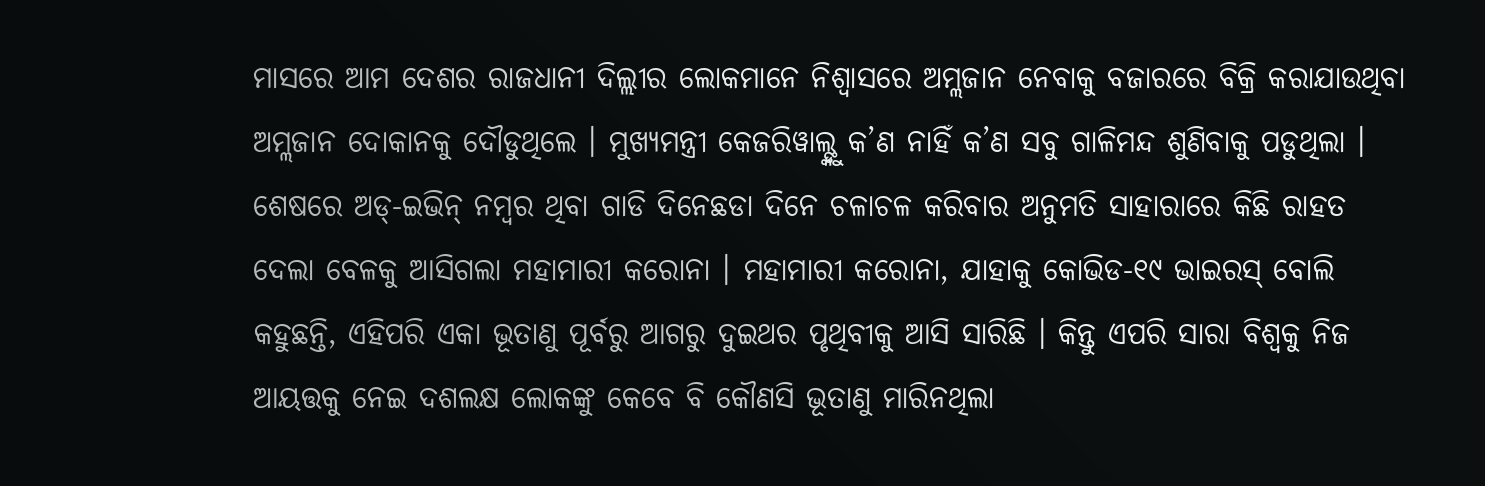ମାସରେ ଆମ ଦେଶର ରାଜଧାନୀ ଦିଲ୍ଲୀର ଲୋକମାନେ ନିଶ୍ୱାସରେ ଅମ୍ଲଜାନ ନେବାକୁ ବଜାରରେ ବିକ୍ରି କରାଯାଉଥିବା ଅମ୍ଲଜାନ ଦୋକାନକୁ ଦୌଡୁଥିଲେ । ମୁଖ୍ୟମନ୍ତ୍ରୀ କେଜରିୱାଲ୍ଙ୍କୁ କ’ଣ ନାହିଁ କ’ଣ ସବୁ ଗାଳିମନ୍ଦ ଶୁଣିବାକୁ ପଡୁଥିଲା । ଶେଷରେ ଅଡ୍-ଇଭିନ୍ ନମ୍ବର ଥିବା ଗାଡି ଦିନେଛଡା ଦିନେ ଚଳାଚଳ କରିବାର ଅନୁମତି ସାହାରାରେ କିଛି ରାହତ ଦେଲା ବେଳକୁ ଆସିଗଲା ମହାମାରୀ କରୋନା । ମହାମାରୀ କରୋନା, ଯାହାକୁ କୋଭିଡ-୧୯ ଭାଇରସ୍ ବୋଲି କହୁଛନ୍ତି, ଏହିପରି ଏକା ଭୂତାଣୁ ପୂର୍ବରୁ ଆଗରୁ ଦୁଇଥର ପୃଥିବୀକୁ ଆସି ସାରିଛି । କିନ୍ତୁ ଏପରି ସାରା ବିଶ୍ୱକୁ ନିଜ ଆୟତ୍ତକୁ ନେଇ ଦଶଲକ୍ଷ ଲୋକଙ୍କୁ କେବେ ବି କୌଣସି ଭୂତାଣୁ ମାରିନଥିଲା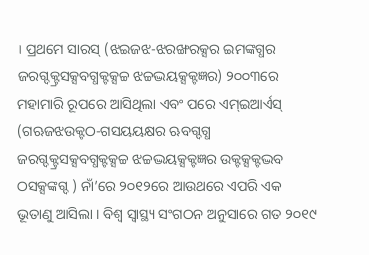। ପ୍ରଥମେ ସାରସ୍ (ଝଇଜଝ-ଝରଙ୍ଖରକ୍ସର ଇମଙ୍କଗ୍ଧର ଜରଗ୍ଦକ୍ଟ୍ରସକ୍ସବଗ୍ଧକ୍ଟକ୍ସଚ୍ଚ ଝଚ୍ଚଦ୍ଭୟକ୍ସକ୍ଟଜ୍ଞର) ୨୦୦୩ରେ ମହାମାରି ରୂପରେ ଆସିଥିଲା ଏବଂ ପରେ ଏମ୍ଇଆର୍ଏସ୍ (ଗଋଜଝଉକ୍ଟଠ-ଗସୟୟକ୍ଷର ଋବଗ୍ଦଗ୍ଧ ଜରଗ୍ଦକ୍ଟ୍ରସକ୍ସବଗ୍ଧକ୍ଟକ୍ସଚ୍ଚ ଝଚ୍ଚଦ୍ଭୟକ୍ସକ୍ଟଜ୍ଞର ଉକ୍ଟକ୍ସକ୍ଟଦ୍ଭବ ଠସକ୍ସଙ୍କଗ୍ଦ ) ନାଁ’ରେ ୨୦୧୨ରେ ଆଉଥରେ ଏପରି ଏକ ଭୂତାଣୁ ଆସିଲା । ବିଶ୍ୱ ସ୍ୱାସ୍ଥ୍ୟ ସଂଗଠନ ଅନୁସାରେ ଗତ ୨୦୧୯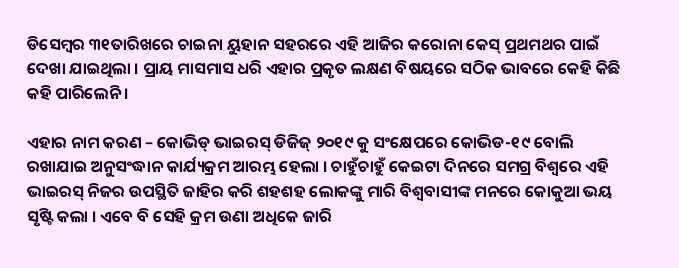ଡିସେମ୍ବର ୩୧ତାରିଖରେ ଚାଇନା ୟୁହାନ ସହରରେ ଏହି ଆଜିର କରୋନା କେସ୍ ପ୍ରଥମଥର ପାଇଁ ଦେଖା ଯାଇଥିଲା । ପ୍ରାୟ ମାସମାସ ଧରି ଏହାର ପ୍ରକୃତ ଲକ୍ଷଣ ବିଷୟରେ ସଠିକ ଭାବରେ କେହି କିଛି କହି ପାରିଲେନି ।

ଏହାର ନାମ କରଣ – କୋଭିଡ୍ ଭାଇରସ୍ ଡିଜିଜ୍ ୨୦୧୯ କୁ ସଂକ୍ଷେପରେ କୋଭିଡ-୧୯ ବୋଲି ରଖାଯାଇ ଅନୁସଂଦ୍ଧାନ କାର୍ଯ୍ୟକ୍ରମ ଆରମ୍ଭ ହେଲା । ଚାହୁଁଚାହୁଁ କେଇଟା ଦିନରେ ସମଗ୍ର ବିଶ୍ୱରେ ଏହି ଭାଇରସ୍ ନିଜର ଉପସ୍ଥିତି ଜାହିର କରି ଶହଶହ ଲୋକଙ୍କୁ ମାରି ବିଶ୍ୱବାସୀଙ୍କ ମନରେ କୋକୁଆ ଭୟ ସୃଷ୍ଟି କଲା । ଏବେ ବି ସେହି କ୍ରମ ଉଣା ଅଧିକେ ଜାରି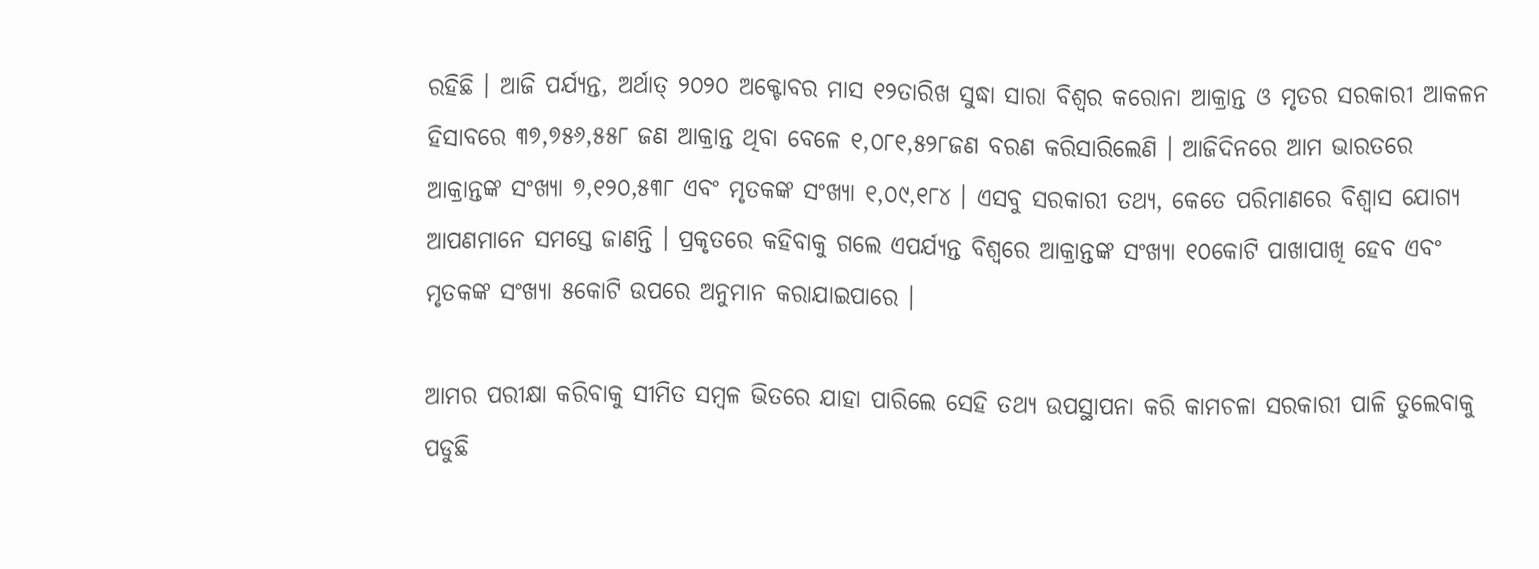ରହିଛି । ଆଜି ପର୍ଯ୍ୟନ୍ତ, ଅର୍ଥାତ୍ ୨୦୨୦ ଅକ୍ଟୋବର ମାସ ୧୨ତାରିଖ ସୁଦ୍ଧା ସାରା ବିଶ୍ୱର କରୋନା ଆକ୍ରାନ୍ତ ଓ ମୃତର ସରକାରୀ ଆକଳନ ହିସାବରେ ୩୭,୭୫୬,୫୫୮ ଜଣ ଆକ୍ରାନ୍ତ ଥିବା ବେଳେ ୧,୦୮୧,୫୨୮ଜଣ ବରଣ କରିସାରିଲେଣି । ଆଜିଦିନରେ ଆମ ଭାରତରେ ଆକ୍ରାନ୍ତଙ୍କ ସଂଖ୍ୟା ୭,୧୨୦,୫୩୮ ଏବଂ ମୃତକଙ୍କ ସଂଖ୍ୟା ୧,୦୯,୧୮୪ । ଏସବୁ ସରକାରୀ ତଥ୍ୟ, କେତେ ପରିମାଣରେ ବିଶ୍ୱାସ ଯୋଗ୍ୟ ଆପଣମାନେ ସମସ୍ତେ ଜାଣନ୍ତି । ପ୍ରକୃତରେ କହିବାକୁ ଗଲେ ଏପର୍ଯ୍ୟନ୍ତ ବିଶ୍ୱରେ ଆକ୍ରାନ୍ତଙ୍କ ସଂଖ୍ୟା ୧୦କୋଟି ପାଖାପାଖି ହେବ ଏବଂ ମୃତକଙ୍କ ସଂଖ୍ୟା ୫କୋଟି ଉପରେ ଅନୁମାନ କରାଯାଇପାରେ ।

ଆମର ପରୀକ୍ଷା କରିବାକୁ ସୀମିତ ସମ୍ବଳ ଭିତରେ ଯାହା ପାରିଲେ ସେହି ତଥ୍ୟ ଉପସ୍ଥାପନା କରି କାମଚଳା ସରକାରୀ ପାଳି ତୁଲେବାକୁ ପଡୁଛି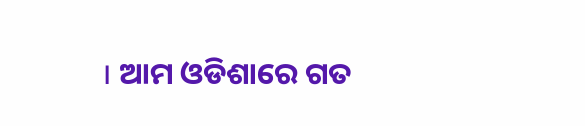। ଆମ ଓଡିଶାରେ ଗତ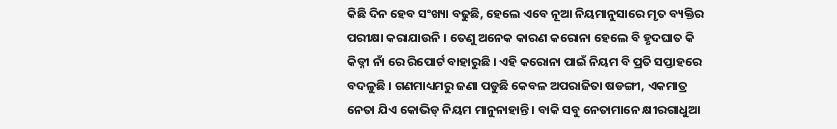କିଛି ଦିନ ହେବ ସଂଖ୍ୟା ବଢୁଛି, ହେଲେ ଏବେ ନୂଆ ନିୟମାନୁସାରେ ମୃତ ବ୍ୟକ୍ତିର ପରୀକ୍ଷା କରାଯାଉନି । ତେଣୁ ଅନେକ କାରଣ କରୋନା ହେଲେ ବି ହୃଦଘାତ କି କିଡ୍ନୀ ନାଁ ରେ ରିପୋର୍ଟ ବାହାରୁଛି । ଏହି କରୋନା ପାଇଁ ନିୟମ ବି ପ୍ରତି ସପ୍ତାହରେ ବଦଳୁଛି । ଗଣମାଧ୍ୟମରୁ ଜଣା ପଡୁଛି କେବଳ ଅପରାଜିତା ଷଡଙ୍ଗୀ, ଏକମାତ୍ର ନେତା ଯିଏ କୋଭିଡ୍ ନିୟମ ମାନୁନାହାନ୍ତି । ବାକି ସବୁ ନେତାମାନେ କ୍ଷୀରଗାଧୁଆ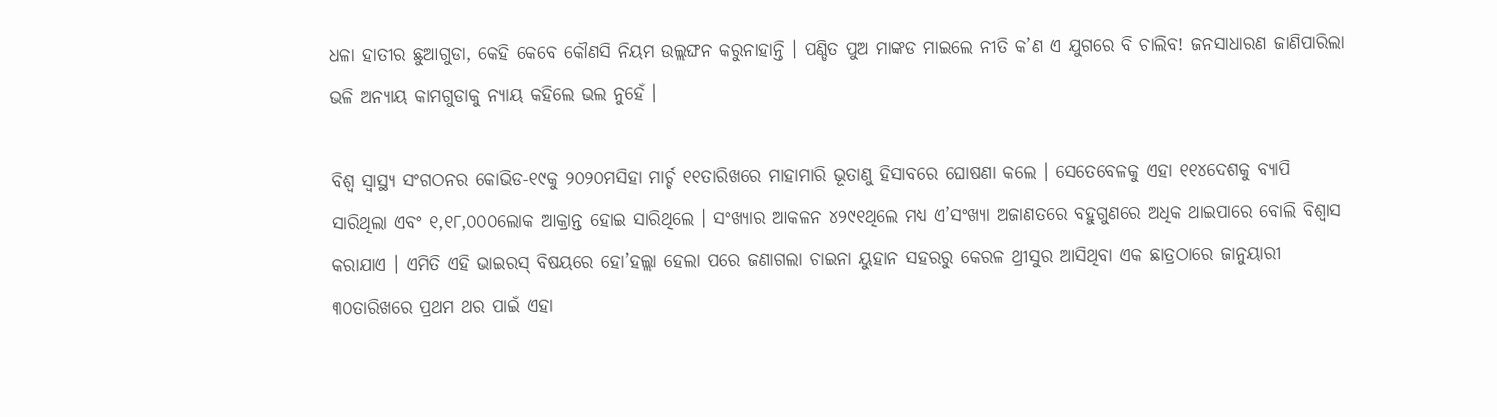ଧଳା ହାତୀର ଛୁଆଗୁଡା, କେହି କେବେ କୌଣସି ନିୟମ ଉଲ୍ଲଙ୍ଘନ କରୁନାହାନ୍ତି । ପଣ୍ଡିତ ପୁଅ ମାଙ୍କଡ ମାଇଲେ ନୀତି କ’ଣ ଏ ଯୁଗରେ ବି ଚାଲିବ! ଜନସାଧାରଣ ଜାଣିପାରିଲା ଭଳି ଅନ୍ୟାୟ କାମଗୁଡାକୁ ନ୍ୟାୟ କହିଲେ ଭଲ ନୁହେଁ ।

ବିଶ୍ୱ ସ୍ୱାସ୍ଥ୍ୟ ସଂଗଠନର କୋଭିଡ-୧୯କୁ ୨୦୨୦ମସିହା ମାର୍ଚ୍ଚ ୧୧ତାରିଖରେ ମାହାମାରି ଭୂତାଣୁ ହିସାବରେ ଘୋଷଣା କଲେ । ସେତେବେଳକୁ ଏହା ୧୧୪ଦେଶକୁ ବ୍ୟାପି ସାରିଥିଲା ଏବଂ ୧,୧୮,୦୦୦ଲୋକ ଆକ୍ରାନ୍ତ ହୋଇ ସାରିଥିଲେ । ସଂଖ୍ୟାର ଆକଳନ ୪୨୯୧ଥିଲେ ମଧ୍ୟ ଏ’ସଂଖ୍ୟା ଅଜାଣତରେ ବହୁଗୁଣରେ ଅଧିକ ଥାଇପାରେ ବୋଲି ବିଶ୍ୱାସ କରାଯାଏ । ଏମିତି ଏହି ଭାଇରସ୍ ବିଷୟରେ ହୋ’ହଲ୍ଲା ହେଲା ପରେ ଜଣାଗଲା ଚାଇନା ୟୁହାନ ସହରରୁ କେରଳ ଥ୍ରୀସୁର ଆସିଥିବା ଏକ ଛାତ୍ରଠାରେ ଜାନୁୟାରୀ ୩୦ତାରିଖରେ ପ୍ରଥମ ଥର ପାଇଁ ଏହା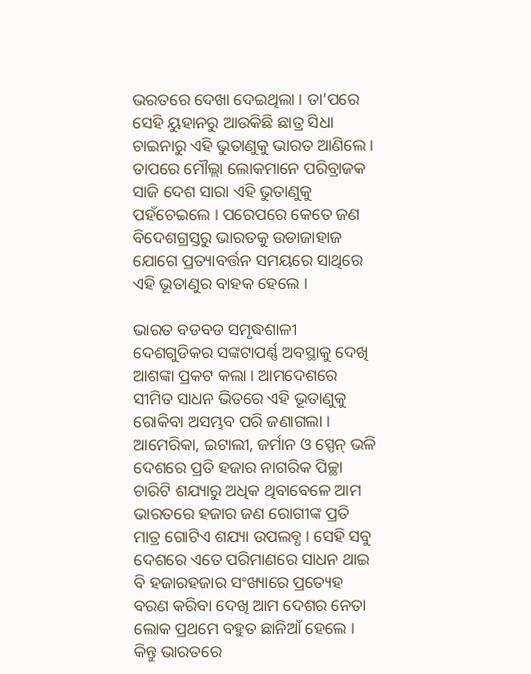ଭରତରେ ଦେଖା ଦେଇଥିଲା । ତା’ପରେ ସେହି ୟୁହାନରୁ ଆଉକିଛି ଛାତ୍ର ସିଧା ଚାଇନାରୁ ଏହି ଭୁତାଣୁକୁ ଭାରତ ଆଣିଲେ । ତାପରେ ମୌଲ୍ଲା ଲୋକମାନେ ପରିବ୍ରାଜକ ସାଜି ଦେଶ ସାରା ଏହି ଭୁତାଣୁକୁ ପହଁଚେଇଲେ । ପରେପରେ କେତେ ଜଣ ବିଦେଶଗ୍ରସ୍ତରୁ ଭାରତକୁ ଉଡାଜାହାଜ ଯୋଗେ ପ୍ରତ୍ୟାବର୍ତ୍ତନ ସମୟରେ ସାଥିରେ ଏହି ଭୂତାଣୁର ବାହକ ହେଲେ ।

ଭାରତ ବଡବଡ ସମୃଦ୍ଧଶାଳୀ ଦେଶଗୁଡିକର ସଙ୍କଟାପର୍ଣ୍ଣ ଅବସ୍ଥାକୁ ଦେଖି ଆଶଙ୍କା ପ୍ରକଟ କଲା । ଆମଦେଶରେ ସୀମିତ ସାଧନ ଭିତରେ ଏହି ଭୂତାଣୁକୁ ରୋକିବା ଅସମ୍ଭବ ପରି ଜଣାଗଲା । ଆମେରିକା, ଇଟାଲୀ, ଜର୍ମାନ ଓ ସ୍ପେନ୍ ଭଳି ଦେଶରେ ପ୍ରତି ହଜାର ନାଗରିକ ପିଚ୍ଛା ଚାରିଟି ଶଯ୍ୟାରୁ ଅଧିକ ଥିବାବେଳେ ଆମ ଭାରତରେ ହଜାର ଜଣ ରୋଗୀଙ୍କ ପ୍ରତି ମାତ୍ର ଗୋଟିଏ ଶଯ୍ୟା ଉପଲବ୍ଧ । ସେହି ସବୁ ଦେଶରେ ଏତେ ପରିମାଣରେ ସାଧନ ଥାଇ ବି ହଜାରହଜାର ସଂଖ୍ୟାରେ ପ୍ରତ୍ୟେହ ବରଣ କରିବା ଦେଖି ଆମ ଦେଶର ନେତା ଲୋକ ପ୍ରଥମେ ବହୁତ ଛାନିଆଁ ହେଲେ । କିନ୍ତୁ ଭାରତରେ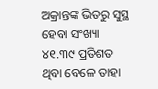ଅକ୍ରାନ୍ତଙ୍କ ଭିତରୁ ସୁସ୍ଥ ହେବା ସଂଖ୍ୟା ୪୧.୩୯ ପ୍ରତିଶତ ଥିବା ବେଳେ ତାହା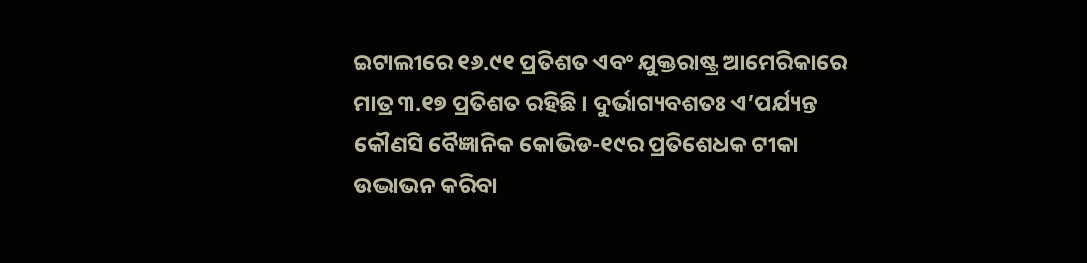ଇଟାଲୀରେ ୧୬.୯୧ ପ୍ରତିଶତ ଏବଂ ଯୁକ୍ତରାଷ୍ଟ୍ର ଆମେରିକାରେ ମାତ୍ର ୩.୧୭ ପ୍ରତିଶତ ରହିଛି । ଦୁର୍ଭାଗ୍ୟବଶତଃ ଏ’ପର୍ଯ୍ୟନ୍ତ କୌଣସି ବୈଜ୍ଞାନିକ କୋଭିଡ-୧୯ର ପ୍ରତିଶେଧକ ଟୀକା ଉଦ୍ଭାଭନ କରିବା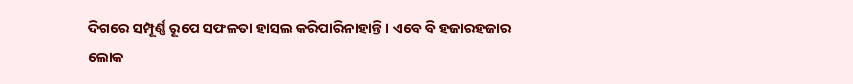ଦିଗରେ ସମ୍ପୂର୍ଣ୍ଣ ରୂପେ ସଫଳତା ହାସଲ କରିପାରିନାହାନ୍ତି । ଏବେ ବି ହଜାରହଜାର ଲୋକ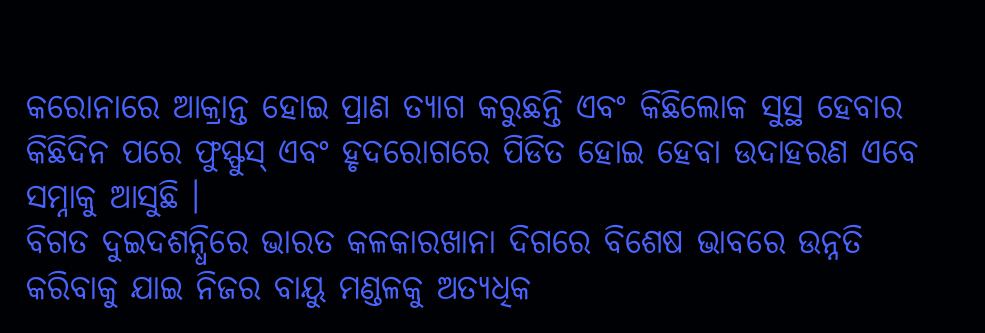କରୋନାରେ ଆକ୍ରାନ୍ତ ହୋଇ ପ୍ରାଣ ତ୍ୟାଗ କରୁଛନ୍ତି ଏବଂ କିଛିଲୋକ ସୁସ୍ଥ ହେବାର କିଛିଦିନ ପରେ ଫୁସ୍ଫୁସ୍ ଏବଂ ହୃଦରୋଗରେ ପିଡିତ ହୋଇ ହେବା ଉଦାହରଣ ଏବେ ସମ୍ନାକୁ ଆସୁଛି ।
ବିଗତ ଦୁଇଦଶନ୍ଧିରେ ଭାରତ କଳକାରଖାନା ଦିଗରେ ବିଶେଷ ଭାବରେ ଉନ୍ନତି କରିବାକୁ ଯାଇ ନିଜର ବାୟୁ ମଣ୍ଡଳକୁ ଅତ୍ୟଧିକ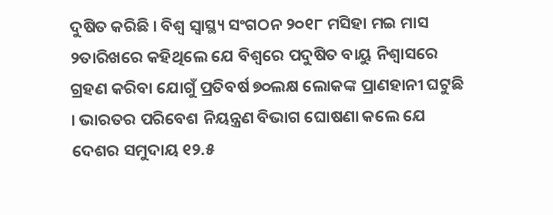ଦୁଷିତ କରିଛି । ବିଶ୍ୱ ସ୍ୱାସ୍ଥ୍ୟ ସଂଗଠନ ୨୦୧୮ ମସିହା ମଇ ମାସ ୨ତାରିଖରେ କହିଥିଲେ ଯେ ବିଶ୍ୱରେ ପଦୁଷିତ ବାୟୁ ନିଶ୍ୱାସରେ ଗ୍ରହଣ କରିବା ଯୋଗୁଁ ପ୍ରତିବର୍ଷ ୭୦ଲକ୍ଷ ଲୋକଙ୍କ ପ୍ରାଣହାନୀ ଘଟୁଛି । ଭାରତର ପରିବେଶ ନିୟନ୍ତ୍ରଣ ବିଭାଗ ଘୋଷଣା କଲେ ଯେ ଦେଶର ସମୁଦାୟ ୧୨.୫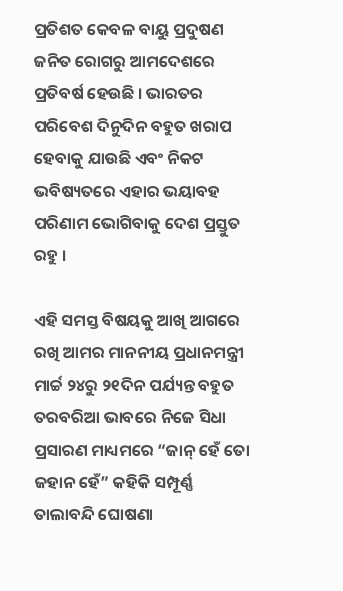ପ୍ରତିଶତ କେବଳ ବାୟୁ ପ୍ରଦୁଷଣ ଜନିତ ରୋଗରୁ ଆମଦେଶରେ ପ୍ରତିବର୍ଷ ହେଉଛି । ଭାରତର ପରିବେଶ ଦିନୁଦିନ ବହୁତ ଖରାପ ହେବାକୁ ଯାଉଛି ଏବଂ ନିକଟ ଭବିଷ୍ୟତରେ ଏହାର ଭୟାବହ ପରିଣାମ ଭୋଗିବାକୁ ଦେଶ ପ୍ରସ୍ତୁତ ରହୁ ।

ଏହି ସମସ୍ତ ବିଷୟକୁ ଆଖି ଆଗରେ ରଖି ଆମର ମାନନୀୟ ପ୍ରଧାନମନ୍ତ୍ରୀ ମାର୍ଚ୍ଚ ୨୪ରୁ ୨୧ଦିନ ପର୍ଯ୍ୟନ୍ତ ବହୁତ ତରବରିଆ ଭାବରେ ନିଜେ ସିଧା ପ୍ରସାରଣ ମାଧ୍ୟମରେ “ଜାନ୍ ହେଁ ତୋ ଜହାନ ହେଁ” କହିକି ସମ୍ପୂର୍ଣ୍ଣ ତାଲାବନ୍ଦି ଘୋଷଣା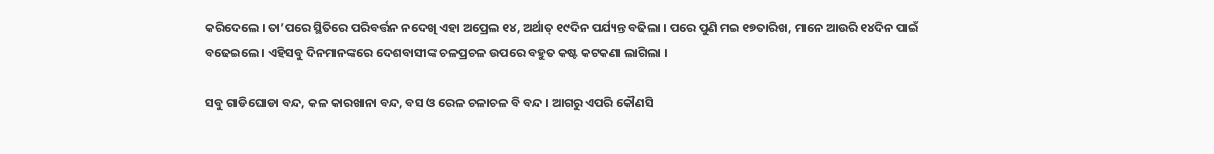କରିଦେଲେ । ତା’ପରେ ସ୍ଥିତିରେ ପରିବର୍ତ୍ତନ ନଦେଖି ଏହା ଅପ୍ରେଲ ୧୪, ଅର୍ଥାତ୍ ୧୯ଦିନ ପର୍ଯ୍ୟନ୍ତ ବଢିଲା । ପରେ ପୁଣି ମଇ ୧୭ତାରିଖ, ମାନେ ଆଉରି ୧୪ଦିନ ପାଇଁ ବଢେଇଲେ । ଏହିସବୁ ଦିନମାନଙ୍କରେ ଦେଶବାସୀଙ୍କ ଚଳପ୍ରଚଳ ଉପରେ ବହୁତ କଷ୍ଟ କଟକଣା ଲାଗିଲା ।

ସବୁ ଗାଡିଘୋଡା ବନ୍ଦ, କଳ କାରଖାନା ବନ୍ଦ, ବସ ଓ ରେଳ ଚଳାଚଳ ବି ବନ୍ଦ । ଆଗରୁ ଏପରି କୌଣସି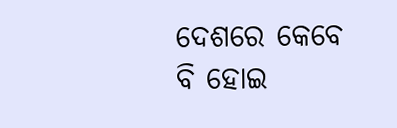ଦେଶରେ କେବେ ବି ହୋଇ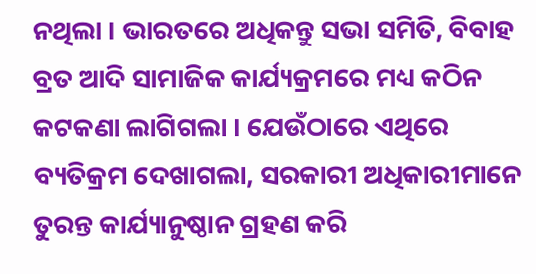ନଥିଲା । ଭାରତରେ ଅଧିକନ୍ତୁ ସଭା ସମିତି, ବିବାହ ବ୍ରତ ଆଦି ସାମାଜିକ କାର୍ଯ୍ୟକ୍ରମରେ ମଧ୍ୟ କଠିନ କଟକଣା ଲାଗିଗଲା । ଯେଉଁଠାରେ ଏଥିରେ ବ୍ୟତିକ୍ରମ ଦେଖାଗଲା, ସରକାରୀ ଅଧିକାରୀମାନେ ତୁରନ୍ତ କାର୍ଯ୍ୟାନୁଷ୍ଠାନ ଗ୍ରହଣ କରି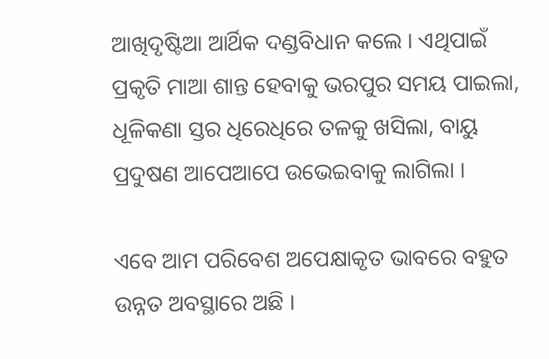ଆଖିଦୃଷ୍ଟିଆ ଆର୍ଥିକ ଦଣ୍ଡବିଧାନ କଲେ । ଏଥିପାଇଁ ପ୍ରକୃତି ମାଆ ଶାନ୍ତ ହେବାକୁ ଭରପୁର ସମୟ ପାଇଲା, ଧୂଳିକଣା ସ୍ତର ଧିରେଧିରେ ତଳକୁ ଖସିଲା, ବାୟୁ ପ୍ରଦୁଷଣ ଆପେଆପେ ଉଭେଇବାକୁ ଲାଗିଲା ।

ଏବେ ଆମ ପରିବେଶ ଅପେକ୍ଷାକୃତ ଭାବରେ ବହୁତ ଉନ୍ନତ ଅବସ୍ଥାରେ ଅଛି ।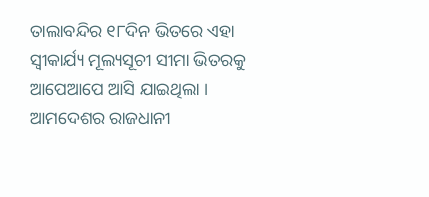ତାଲାବନ୍ଦିର ୧୮ଦିନ ଭିତରେ ଏହା ସ୍ୱୀକାର୍ଯ୍ୟ ମୂଲ୍ୟସୂଚୀ ସୀମା ଭିତରକୁ ଆପେଆପେ ଆସି ଯାଇଥିଲା । ଆମଦେଶର ରାଜଧାନୀ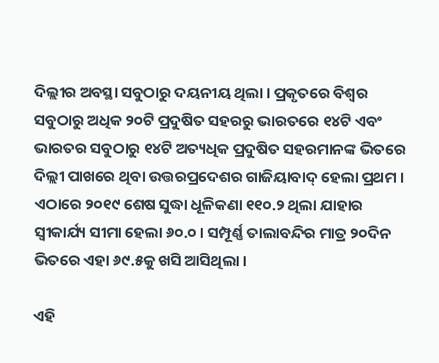ଦିଲ୍ଲୀର ଅବସ୍ଥା ସବୁଠାରୁ ଦୟନୀୟ ଥିଲା । ପ୍ରକୃତରେ ବିଶ୍ୱର ସବୁଠାରୁ ଅଧିକ ୨୦ଟି ପ୍ରଦୁଷିତ ସହରରୁ ଭାରତରେ ୧୪ଟି ଏବଂ ଭାରତର ସବୁଠାରୁ ୧୪ଟି ଅତ୍ୟଧିକ ପ୍ରଦୁଷିତ ସହରମାନଙ୍କ ଭିତରେ ଦିଲ୍ଲୀ ପାଖରେ ଥିବା ଉତ୍ତରପ୍ରଦେଶର ଗାଜିୟାବାଦ୍ ହେଲା ପ୍ରଥମ । ଏଠାରେ ୨୦୧୯ ଶେଷ ସୁଦ୍ଧା ଧୂଳିକଣା ୧୧୦.୨ ଥିଲା ଯାହାର ସ୍ୱୀକାର୍ଯ୍ୟ ସୀମା ହେଲା ୬୦.୦ । ସମ୍ପୂର୍ଣ୍ଣ ତାଲାବନ୍ଦିର ମାତ୍ର ୨୦ଦିନ ଭିତରେ ଏହା ୬୯.୫କୁ ଖସି ଆସିଥିଲା ।

ଏହି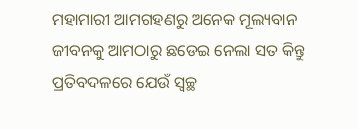ମହାମାରୀ ଆମଗହଣରୁ ଅନେକ ମୂଲ୍ୟବାନ ଜୀବନକୁ ଆମଠାରୁ ଛଡେଇ ନେଲା ସତ କିନ୍ତୁ ପ୍ରତିବଦଳରେ ଯେଉଁ ସ୍ୱଚ୍ଛ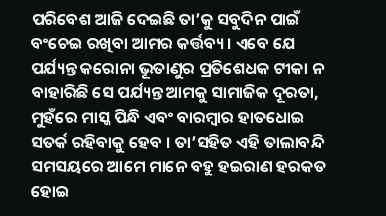ପରିବେଶ ଆଜି ଦେଇଛି ତା’କୁ ସବୁଦିନ ପାଇଁ ବଂଚେଇ ରଖିବା ଆମର କର୍ତ୍ତବ୍ୟ । ଏବେ ଯେ ପର୍ଯ୍ୟନ୍ତ କରୋନା ଭୂତାଣୁର ପ୍ରତିଶେଧକ ଟୀକା ନ ବାହାରିଛି ସେ ପର୍ଯ୍ୟନ୍ତ ଆମକୁ ସାମାଜିକ ଦୂରତା, ମୁହଁରେ ମାସ୍କ ପିନ୍ଧି ଏବଂ ବାରମ୍ବାର ହାତଧୋଇ ସତର୍କ ରହିବାକୁ ହେବ । ତା’ସହିତ ଏହି ତାଲାବନ୍ଦି ସମସୟରେ ଆମେ ମାନେ ବହୁ ହଇରାଣ ହରକତ ହୋଇ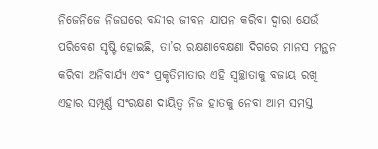ନିଜେନିଜେ ନିଜଘରେ ବନ୍ଦୀର ଜୀବନ ଯାପନ କରିବା ଦ୍ୱାରା ଯେଉଁ ପରିବେଶ ସୃଷ୍ଟି ହୋଇଛି, ତା’ର ରକ୍ଷଣାବେକ୍ଷଣା ଦିଗରେ ମାନସ ମନ୍ଥନ କରିବା ଅନିବାର୍ଯ୍ୟ ଏବଂ ପ୍ରକୃତିମାତାର ଏହି ସ୍ୱଚ୍ଛାତାକୁ ବଜାୟ ରଖି ଏହାର ସମ୍ପୂର୍ଣ୍ଣ ସଂରକ୍ଷଣ ଦାୟିତ୍ୱ ନିଜ ହାତକୁ ନେବା ଆମ ସମସ୍ତ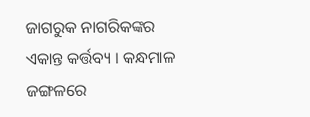ଜାଗରୁକ ନାଗରିକଙ୍କର ଏକାନ୍ତ କର୍ତ୍ତବ୍ୟ । କନ୍ଧମାଳ ଜଙ୍ଗଳରେ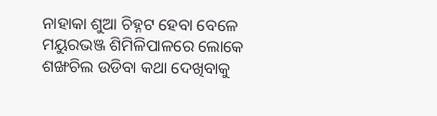ନାହାକା ଶୁଆ ଚିହ୍ନଟ ହେବା ବେଳେ ମୟୁରଭଞ୍ଜ ଶିମିଳିପାଳରେ ଲୋକେ ଶଙ୍ଖଚିଲ ଉଡିବା କଥା ଦେଖିବାକୁ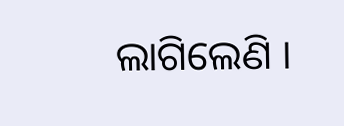ଲାଗିଲେଣି ।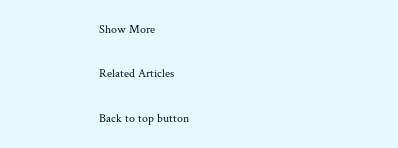Show More

Related Articles

Back to top button